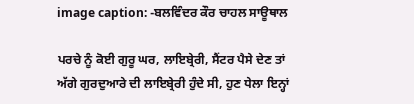image caption: -ਬਲਵਿੰਦਰ ਕੌਰ ਚਾਹਲ ਸਾਊਥਾਲ

ਪਰਚੇ ਨੂੰ ਕੋਈ ਗੁਰੂ ਘਰ, ਲਾਇਬ੍ਰੇਰੀ, ਸੈਂਟਰ ਪੈਸੇ ਦੇਣ ਤਾਂ ਅੱਗੇ ਗੁਰਦੁਆਰੇ ਦੀ ਲਾਇਬ੍ਰੇਰੀ ਹੁੰਦੇ ਸੀ, ਹੁਣ ਧੇਲਾ ਇਨ੍ਹਾਂ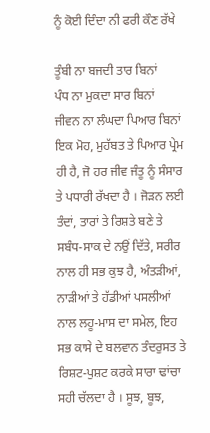ਨੂੰ ਕੋਈ ਦਿੰਦਾ ਨੀ ਫਰੀ ਕੌਣ ਰੱਖੇ

ਤੂੰਬੀ ਨਾ ਬਜਦੀ ਤਾਰ ਬਿਨਾਂ
ਪੰਧ ਨਾ ਮੁਕਦਾ ਸਾਰ ਬਿਨਾਂ
ਜੀਵਨ ਨਾ ਲੰਘਦਾ ਪਿਆਰ ਬਿਨਾਂ
ਇਕ ਮੋਹ, ਮੁਹੱਬਤ ਤੇ ਪਿਆਰ ਪ੍ਰੇਮ ਹੀ ਹੈ, ਜੋ ਹਰ ਜੀਵ ਜੰਤੂ ਨੂੰ ਸੰਸਾਰ ਤੇ ਪਧਾਰੀ ਰੱਖਦਾ ਹੈ । ਜੋੜਨ ਲਈ ਤੰਦਾਂ, ਤਾਰਾਂ ਤੇ ਰਿਸ਼ਤੇ ਬਣੇ ਤੇ ਸਬੰਧ-ਸਾਕ ਦੇ ਨਉਂ ਦਿੱਤੇ, ਸਰੀਰ ਨਾਲ ਹੀ ਸਭ ਕੁਝ ਹੈ, ਅੰਤੜੀਆਂ, ਨਾੜੀਆਂ ਤੇ ਹੱਡੀਆਂ ਪਸਲੀਆਂ ਨਾਲ ਲਹੂ-ਮਾਸ ਦਾ ਸਮੇਲ, ਇਹ ਸਭ ਕਾਸੇ ਦੇ ਬਲਵਾਨ ਤੰਦਰੁਸਤ ਤੇ ਰਿਸ਼ਟ-ਪੁਸ਼ਟ ਕਰਕੇ ਸਾਰਾ ਢਾਂਚਾ ਸਹੀ ਚੱਲਦਾ ਹੈ । ਸੂਝ, ਬੂਝ,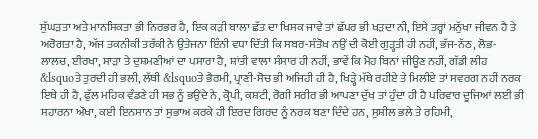ਸੁੱਘੜਤਾ ਅਤੇ ਮਾਨਸਿਕਤਾ ਭੀ ਨਿਰਭਰ ਹੈ, ਇਕ ਕੜੀ ਬਾਲਾ ਛੱਤ ਦਾ ਖਿਸਕ ਜਾਵੇ ਤਾਂ ਛੱਪਰ ਭੀ ਖੜਦਾ ਨੀ, ਇਸੇ ਤਰ੍ਹਾਂ ਮਨੁੱਖਾ ਜੀਵਨ ਹੈ ਤੇ ਅਰੋਗਤਾ ਹੈ, ਅੱਜ ਤਕਨੀਕੀ ਤਰੱਕੀ ਨੇ ਉਤੇਜਨਾ ਇੰਨੀ ਵਧਾ ਦਿੱਤੀ ਕਿ ਸਬਰ-ਸੰਤੋਖ ਨਉਂ ਦੀ ਕੋਈ ਗੁੜ੍ਹਤੀ ਹੀ ਨਹੀਂ, ਭੱਜ-ਨੱਠ, ਲੋਭ-ਲਾਲਚ, ਈਰਖਾ, ਸਾੜਾ ਤੇ ਦੁਸ਼ਮਣੀਆਂ ਦਾ ਪਸਾਰਾ ਹੈ, ਸ਼ਾਂਤੀ ਵਾਲਾ ਸੰਸਾਰ ਹੀ ਨਹੀਂ, ਭਾਵੇਂ ਕਿ ਮੋਹ ਬਿਨਾਂ ਜੀਊਣ ਨਹੀਂ, ਗੱਡੀ ਲੀਹ &lsquoਤੇ ਤੁਰਦੀ ਹੀ ਭਲੀ, ਲੱਥੀ &lsquoਤੇ ਭੈਰਮੀ, ਪ੍ਰਾਣੀ-ਸੋਚ ਭੀ ਅਜਿਹੀ ਹੀ ਹੈ, ਖਿੜ੍ਹੇ ਮੱਥੇ ਰਹੀਏ ਤੇ ਮਿਲੀਏ ਤਾਂ ਸਵਰਗ ਨਹੀਂ ਨਰਕ ਇਥੇ ਹੀ ਹੈ, ਫੁੱਲ ਮਹਿਕ ਵੰਡਣੇ ਹੀ ਸਭ ਨੂੰ ਭਉਂਦੇ ਨੇ, ਕ੍ਰੋਪੀ, ਕਸ਼ਟੀ, ਰੋਗੀ ਸਰੀਰ ਭੀ ਆਪਣਾ ਦੁੱਖ ਤਾਂ ਹੁੰਦਾ ਹੀ ਹੈ ਪਰਿਵਾਰ ਦੂਜਿਆਂ ਲਈ ਭੀ ਸਹਾਰਨਾ ਔਖਾ, ਕਈ ਇਨਸਾਨ ਤਾਂ ਸੁਭਾਅ ਕਰਕੇ ਹੀ ਇਰਦ ਗਿਰਦ ਨੂੰ ਨਰਕ ਬਣਾ ਦਿੰਦੇ ਹਨ, ਸੁਸ਼ੀਲ ਭਲੇ ਤੇ ਰਹਿਮੀ,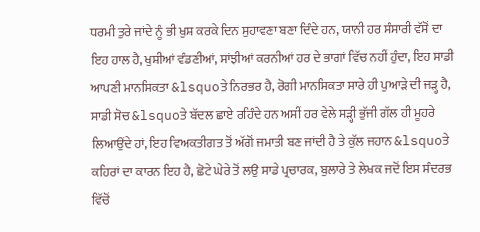ਧਰਮੀ ਤੁਰੇ ਜਾਂਦੇ ਨੂੰ ਭੀ ਖੁਸ਼ ਕਰਕੇ ਦਿਨ ਸੁਹਾਵਣਾ ਬਣਾ ਦਿੰਦੇ ਹਨ, ਯਾਨੀ ਹਰ ਸੰਸਾਰੀ ਵੱਸੋਂ ਦਾ ਇਹ ਹਾਲ ਹੈ, ਖੁਸ਼ੀਆਂ ਵੰਡਣੀਆਂ, ਸਾਂਝੀਆਂ ਕਰਨੀਆਂ ਹਰ ਦੇ ਭਾਗਾਂ ਵਿੱਚ ਨਹੀਂ ਹੁੰਦਾ, ਇਹ ਸਾਡੀ ਆਪਣੀ ਮਾਨਸਿਕਤਾ &lsquoਤੇ ਨਿਰਭਰ ਹੈ, ਰੋਗੀ ਮਾਨਸਿਕਤਾ ਸਾਰੇ ਹੀ ਪੁਆੜੇ ਦੀ ਜੜ੍ਹ ਹੈ, ਸਾਡੀ ਸੋਚ &lsquoਤੇ ਬੱਦਲ ਛਾਏ ਰਹਿੰਦੇ ਹਨ ਅਸੀਂ ਹਰ ਵੇਲੇ ਸੜ੍ਹੀ ਭੁੱਜੀ ਗੱਲ ਹੀ ਮੂਹਰੇ ਲਿਆਉਂਦੇ ਹਾਂ, ਇਹ ਵਿਅਕਤੀਗਤ ਤੋਂ ਅੱਗੋਂ ਜਮਾਤੀ ਬਣ ਜਾਂਦੀ ਹੈ ਤੇ ਕੁੱਲ ਜਹਾਨ &lsquoਤੇ ਕਹਿਰਾਂ ਦਾ ਕਾਰਨ ਇਹ ਹੈ, ਛੋਟੇ ਘੇਰੇ ਤੋਂ ਲਉ ਸਾਡੇ ਪ੍ਰਚਾਰਕ, ਬੁਲਾਰੇ ਤੇ ਲੇਖਕ ਜਦੋਂ ਇਸ ਸੰਦਰਭ ਵਿੱਚੋਂ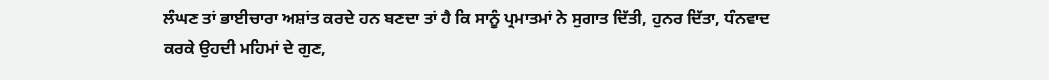ਲੰਘਣ ਤਾਂ ਭਾਈਚਾਰਾ ਅਸ਼ਾਂਤ ਕਰਦੇ ਹਨ ਬਣਦਾ ਤਾਂ ਹੈ ਕਿ ਸਾਨੂੰ ਪ੍ਰਮਾਤਮਾਂ ਨੇ ਸੁਗਾਤ ਦਿੱਤੀ, ਹੁਨਰ ਦਿੱਤਾ, ਧੰਨਵਾਦ ਕਰਕੇ ਉਹਦੀ ਮਹਿਮਾਂ ਦੇ ਗੁਣ,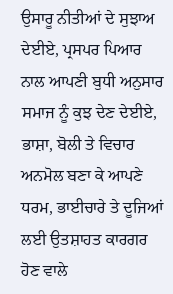ਉਸਾਰੂ ਨੀਤੀਆਂ ਦੇ ਸੁਝਾਅ ਦੇਈਏ, ਪ੍ਰਸਪਰ ਪਿਆਰ ਨਾਲ ਆਪਣੀ ਬੁਧੀ ਅਨੁਸਾਰ ਸਮਾਜ ਨੂੰ ਕੁਝ ਦੇਣ ਦੇਈਏ, ਭਾਸ਼ਾ, ਬੋਲੀ ਤੇ ਵਿਚਾਰ ਅਨਮੋਲ ਬਣਾ ਕੇ ਆਪਣੇ ਧਰਮ, ਭਾਈਚਾਰੇ ਤੇ ਦੂਜਿਆਂ ਲਈ ਉਤਸ਼ਾਹਤ ਕਾਰਗਰ ਹੋਣ ਵਾਲੇ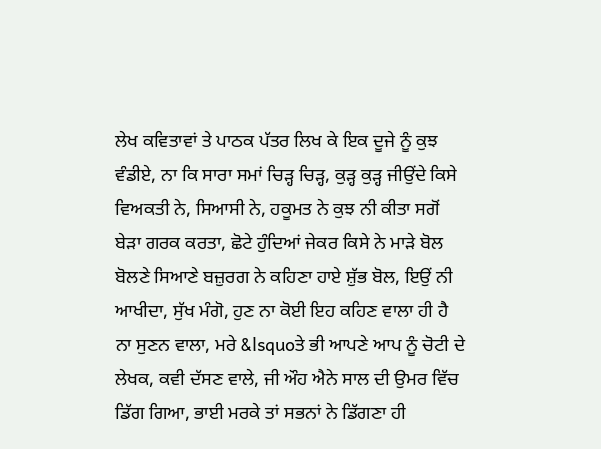ਲੇਖ ਕਵਿਤਾਵਾਂ ਤੇ ਪਾਠਕ ਪੱਤਰ ਲਿਖ ਕੇ ਇਕ ਦੂਜੇ ਨੂੰ ਕੁਝ ਵੰਡੀਏ, ਨਾ ਕਿ ਸਾਰਾ ਸਮਾਂ ਚਿੜ੍ਹ ਚਿੜ੍ਹ, ਕੁੜ੍ਹ ਕੁੜ੍ਹ ਜੀਉਂਦੇ ਕਿਸੇ ਵਿਅਕਤੀ ਨੇ, ਸਿਆਸੀ ਨੇ, ਹਕੂਮਤ ਨੇ ਕੁਝ ਨੀ ਕੀਤਾ ਸਗੋਂ ਬੇੜਾ ਗਰਕ ਕਰਤਾ, ਛੋਟੇ ਹੁੰਦਿਆਂ ਜੇਕਰ ਕਿਸੇ ਨੇ ਮਾੜੇ ਬੋਲ ਬੋਲਣੇ ਸਿਆਣੇ ਬਜ਼ੁਰਗ ਨੇ ਕਹਿਣਾ ਹਾਏ ਸ਼ੁੱਭ ਬੋਲ, ਇਉਂ ਨੀ ਆਖੀਦਾ, ਸੁੱਖ ਮੰਗੋ, ਹੁਣ ਨਾ ਕੋਈ ਇਹ ਕਹਿਣ ਵਾਲਾ ਹੀ ਹੈ ਨਾ ਸੁਣਨ ਵਾਲਾ, ਮਰੇ &lsquoਤੇ ਭੀ ਆਪਣੇ ਆਪ ਨੂੰ ਚੋਟੀ ਦੇ ਲੇਖਕ, ਕਵੀ ਦੱਸਣ ਵਾਲੇ, ਜੀ ਔਹ ਐਨੇ ਸਾਲ ਦੀ ਉਮਰ ਵਿੱਚ ਡਿੱਗ ਗਿਆ, ਭਾਈ ਮਰਕੇ ਤਾਂ ਸਭਨਾਂ ਨੇ ਡਿੱਗਣਾ ਹੀ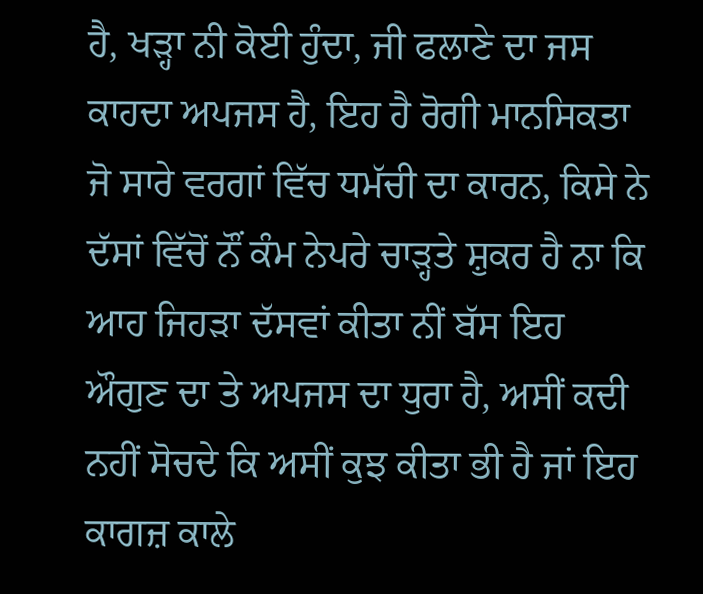ਹੈ, ਖੜ੍ਹਾ ਨੀ ਕੋਈ ਹੁੰਦਾ, ਜੀ ਫਲਾਣੇ ਦਾ ਜਸ ਕਾਹਦਾ ਅਪਜਸ ਹੈ, ਇਹ ਹੈ ਰੋਗੀ ਮਾਨਸਿਕਤਾ ਜੋ ਸਾਰੇ ਵਰਗਾਂ ਵਿੱਚ ਧਮੱਚੀ ਦਾ ਕਾਰਨ, ਕਿਸੇ ਨੇ ਦੱਸਾਂ ਵਿੱਚੋਂ ਨੌਂ ਕੰਮ ਨੇਪਰੇ ਚਾੜ੍ਹਤੇ ਸ਼ੁਕਰ ਹੈ ਨਾ ਕਿ ਆਹ ਜਿਹੜਾ ਦੱਸਵਾਂ ਕੀਤਾ ਨੀਂ ਬੱਸ ਇਹ ਔਗੁਣ ਦਾ ਤੇ ਅਪਜਸ ਦਾ ਧੁਰਾ ਹੈ, ਅਸੀਂ ਕਦੀ ਨਹੀਂ ਸੋਚਦੇ ਕਿ ਅਸੀਂ ਕੁਝ ਕੀਤਾ ਭੀ ਹੈ ਜਾਂ ਇਹ ਕਾਗਜ਼ ਕਾਲੇ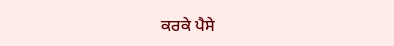ਕਰਕੇ ਪੈਸੇ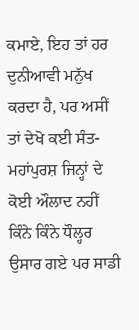ਕਮਾਏ, ਇਹ ਤਾਂ ਹਰ ਦੁਨੀਆਵੀ ਮਨੁੱਖ ਕਰਦਾ ਹੈ, ਪਰ ਅਸੀਂ ਤਾਂ ਦੇਖੋ ਕਈ ਸੰਤ-ਮਹਾਂਪੁਰਸ਼ ਜਿਨ੍ਹਾਂ ਦੇ ਕੋਈ ਔਲਾਦ ਨਹੀਂ ਕਿੰਨੇ ਕਿੰਨੇ ਧੌਲ੍ਹਰ ਉਸਾਰ ਗਏ ਪਰ ਸਾਡੀ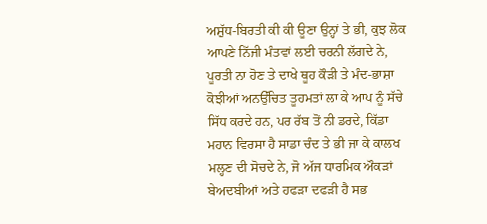ਅਸ਼ੁੱਧ-ਬਿਰਤੀ ਕੀ ਕੀ ਊਣਾ ਉਨ੍ਹਾਂ ਤੇ ਭੀ, ਕੁਝ ਲੋਕ ਆਪਣੇ ਨਿੱਜੀ ਮੰਤਵਾਂ ਲਈ ਚਰਨੀ ਲੱਗਦੇ ਨੇ, ਪੂਰਤੀ ਨਾ ਹੋਣ ਤੇ ਦਾਖੇ ਥੂਹ ਕੌੜੀ ਤੇ ਮੰਦ-ਭਾਸ਼ਾ ਕੋਝੀਆਂ ਅਨਉੱਚਿਤ ਤੂਹਮਤਾਂ ਲਾ ਕੇ ਆਪ ਨੂੰ ਸੱਚੇ ਸਿੱਧ ਕਰਦੇ ਹਨ, ਪਰ ਰੱਬ ਤੋਂ ਨੀ ਡਰਦੇ, ਕਿੱਡਾ ਮਹਾਨ ਵਿਰਸਾ ਹੈ ਸਾਡਾ ਚੰਦ ਤੇ ਭੀ ਜਾ ਕੇ ਕਾਲਖ ਮਲ੍ਹਣ ਦੀ ਸੋਚਦੇ ਨੇ, ਜੋ ਅੱਜ ਧਾਰਮਿਕ ਔਕੜਾਂ ਬੇਅਦਬੀਆਂ ਅਤੇ ਹਫੜਾ ਦਫੜੀ ਹੈ ਸਭ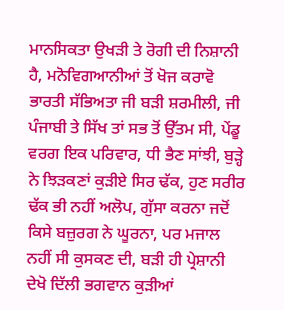ਮਾਨਸਿਕਤਾ ਉਖੜੀ ਤੇ ਰੋਗੀ ਦੀ ਨਿਸ਼ਾਨੀ ਹੈ, ਮਨੋਵਿਗਆਨੀਆਂ ਤੋਂ ਖੋਜ ਕਰਾਵੋ ਭਾਰਤੀ ਸੱਭਿਅਤਾ ਜੀ ਬੜੀ ਸ਼ਰਮੀਲੀ, ਜੀ ਪੰਜਾਬੀ ਤੇ ਸਿੱਖ ਤਾਂ ਸਭ ਤੋਂ ਉੱਤਮ ਸੀ, ਪੇਂਡੂ ਵਰਗ ਇਕ ਪਰਿਵਾਰ, ਧੀ ਭੈਣ ਸਾਂਝੀ, ਬੁੜ੍ਹੇ ਨੇ ਝਿੜਕਣਾਂ ਕੁੜੀਏ ਸਿਰ ਢੱਕ, ਹੁਣ ਸਰੀਰ ਢੱਕ ਭੀ ਨਹੀਂ ਅਲੋਪ, ਗੁੱਸਾ ਕਰਨਾ ਜਦੋਂ ਕਿਸੇ ਬਜ਼ੁਰਗ ਨੇ ਘੂਰਨਾ, ਪਰ ਮਜਾਲ ਨਹੀਂ ਸੀ ਕੁਸਕਣ ਦੀ, ਬੜੀ ਹੀ ਪ੍ਰੇਸ਼ਾਨੀ ਦੇਖੋ ਦਿੱਲੀ ਭਗਵਾਨ ਕੁੜੀਆਂ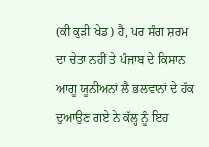(ਕੀ ਕੁੜੀ ਖੇਡ) ਹੈ, ਪਰ ਸੰਗ ਸ਼ਰਮ ਦਾ ਚੇਤਾ ਨਹੀਂ ਤੇ ਪੰਜਾਬ ਦੇ ਕਿਸਾਨ ਆਗੂ ਯੂਨੀਅਨਾਂ ਲੈ ਭਲਵਾਨਾਂ ਦੇ ਹੱਕ ਦੁਆਉਣ ਗਏ ਨੇ ਕੱਲ੍ਹ ਨੂੰ ਇਹ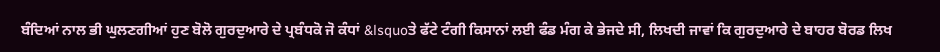ਬੰਦਿਆਂ ਨਾਲ ਭੀ ਘੁਲਣਗੀਆਂ ਹੁਣ ਬੋਲੋ ਗੁਰਦੁਆਰੇ ਦੇ ਪ੍ਰਬੰਧਕੋ ਜੋ ਕੰਧਾਂ &lsquoਤੇ ਫੱਟੇ ਟੰਗੀ ਕਿਸਾਨਾਂ ਲਈ ਫੰਡ ਮੰਗ ਕੇ ਭੇਜਦੇ ਸੀ, ਲਿਖਦੀ ਜਾਵਾਂ ਕਿ ਗੁਰਦੁਆਰੇ ਦੇ ਬਾਹਰ ਬੋਰਡ ਲਿਖ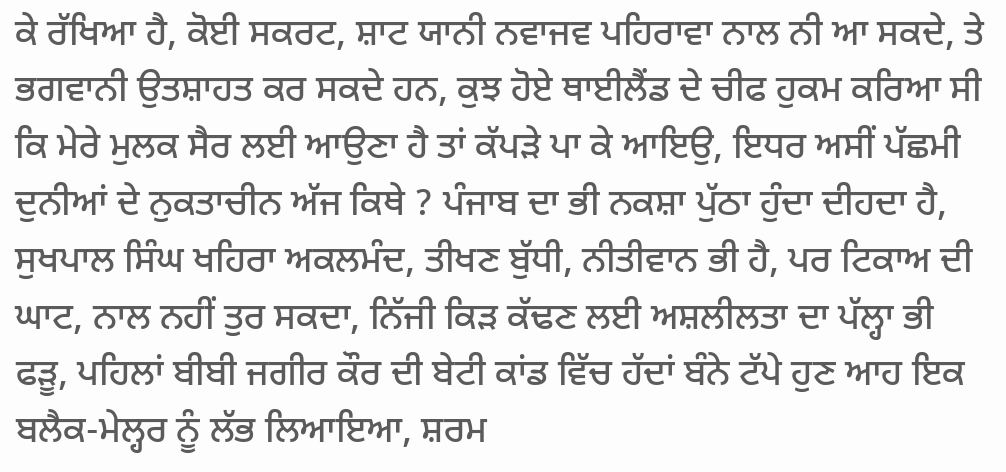ਕੇ ਰੱਖਿਆ ਹੈ, ਕੋਈ ਸਕਰਟ, ਸ਼ਾਟ ਯਾਨੀ ਨਵਾਜਵ ਪਹਿਰਾਵਾ ਨਾਲ ਨੀ ਆ ਸਕਦੇ, ਤੇ ਭਗਵਾਨੀ ਉਤਸ਼ਾਹਤ ਕਰ ਸਕਦੇ ਹਨ, ਕੁਝ ਹੋਏ ਥਾਈਲੈਂਡ ਦੇ ਚੀਫ ਹੁਕਮ ਕਰਿਆ ਸੀ ਕਿ ਮੇਰੇ ਮੁਲਕ ਸੈਰ ਲਈ ਆਉਣਾ ਹੈ ਤਾਂ ਕੱਪੜੇ ਪਾ ਕੇ ਆਇਉ, ਇਧਰ ਅਸੀਂ ਪੱਛਮੀ ਦੁਨੀਆਂ ਦੇ ਨੁਕਤਾਚੀਨ ਅੱਜ ਕਿਥੇ ? ਪੰਜਾਬ ਦਾ ਭੀ ਨਕਸ਼ਾ ਪੁੱਠਾ ਹੁੰਦਾ ਦੀਹਦਾ ਹੈ, ਸੁਖਪਾਲ ਸਿੰਘ ਖਹਿਰਾ ਅਕਲਮੰਦ, ਤੀਖਣ ਬੁੱਧੀ, ਨੀਤੀਵਾਨ ਭੀ ਹੈ, ਪਰ ਟਿਕਾਅ ਦੀ ਘਾਟ, ਨਾਲ ਨਹੀਂ ਤੁਰ ਸਕਦਾ, ਨਿੱਜੀ ਕਿੜ ਕੱਢਣ ਲਈ ਅਸ਼ਲੀਲਤਾ ਦਾ ਪੱਲ੍ਹਾ ਭੀ ਫੜੂ, ਪਹਿਲਾਂ ਬੀਬੀ ਜਗੀਰ ਕੌਰ ਦੀ ਬੇਟੀ ਕਾਂਡ ਵਿੱਚ ਹੱਦਾਂ ਬੰਨੇ ਟੱਪੇ ਹੁਣ ਆਹ ਇਕ ਬਲੈਕ-ਮੇਲ੍ਹਰ ਨੂੰ ਲੱਭ ਲਿਆਇਆ, ਸ਼ਰਮ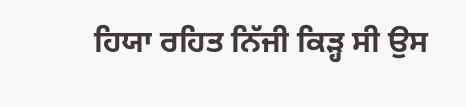ਹਿਯਾ ਰਹਿਤ ਨਿੱਜੀ ਕਿੜ੍ਹ ਸੀ ਉਸ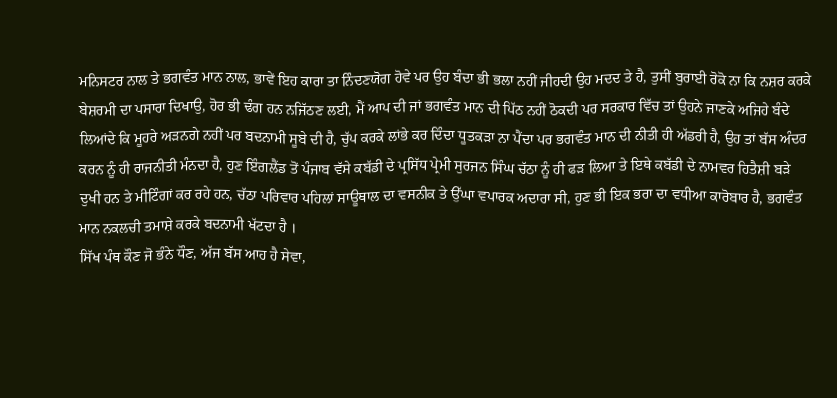ਮਨਿਸਟਰ ਨਾਲ ਤੇ ਭਗਵੰਤ ਮਾਨ ਨਾਲ, ਭਾਵੇਂ ਇਹ ਕਾਰਾ ਤਾ ਨਿੰਦਣਯੋਗ ਹੋਵੇ ਪਰ ਉਹ ਬੰਦਾ ਭੀ ਭਲਾ ਨਹੀਂ ਜੀਹਦੀ ਉਹ ਮਦਦ ਤੇ ਹੈ, ਤੁਸੀਂ ਬੁਰਾਈ ਰੋਕੋ ਨਾ ਕਿ ਨਸ਼ਰ ਕਰਕੇ ਬੇਸ਼ਰਮੀ ਦਾ ਪਸਾਰਾ ਦਿਖਾਉ, ਹੋਰ ਭੀ ਢੰਗ ਹਨ ਨਜਿੱਠਣ ਲਈ, ਮੈਂ ਆਪ ਦੀ ਜਾਂ ਭਗਵੰਤ ਮਾਨ ਦੀ ਪਿੱਠ ਨਹੀਂ ਠੋਕਦੀ ਪਰ ਸਰਕਾਰ ਵਿੱਚ ਤਾਂ ਉਹਨੇ ਜਾਣਕੇ ਅਜਿਹੇ ਬੰਦੇ ਲਿਆਂਦੇ ਕਿ ਮੂਹਰੇ ਅੜਨਗੇ ਨਹੀਂ ਪਰ ਬਦਨਾਮੀ ਸੂਬੇ ਦੀ ਹੈ, ਚੁੱਪ ਕਰਕੇ ਲਾਂਭੇ ਕਰ ਦਿੰਦਾ ਧੂਤਕੜਾ ਨਾ ਪੈਂਦਾ ਪਰ ਭਗਵੰਤ ਮਾਨ ਦੀ ਨੀਤੀ ਹੀ ਅੱਡਰੀ ਹੈ, ਉਹ ਤਾਂ ਬੱਸ ਅੰਦਰ ਕਰਨ ਨੂੰ ਹੀ ਰਾਜਨੀਤੀ ਮੰਨਦਾ ਹੈ, ਹੁਣ ਇੰਗਲੈਂਡ ਤੋਂ ਪੰਜਾਬ ਵੱਸੇ ਕਬੱਡੀ ਦੇ ਪ੍ਰਸਿੱਧ ਪ੍ਰੇਮੀ ਸੁਰਜਨ ਸਿੰਘ ਚੱਠਾ ਨੂੰ ਹੀ ਫੜ ਲਿਆ ਤੇ ਇਥੇ ਕਬੱਡੀ ਦੇ ਨਾਮਵਰ ਹਿਤੈਸ਼ੀ ਬੜੇ ਦੁਖੀ ਹਨ ਤੇ ਮੀਟਿੰਗਾਂ ਕਰ ਰਹੇ ਹਨ, ਚੱਠਾ ਪਰਿਵਾਰ ਪਹਿਲਾਂ ਸਾਊਥਾਲ ਦਾ ਵਸਨੀਕ ਤੇ ਉੱਘਾ ਵਪਾਰਕ ਅਦਾਰਾ ਸੀ, ਹੁਣ ਭੀ ਇਕ ਭਰਾ ਦਾ ਵਧੀਆ ਕਾਰੋਬਾਰ ਹੈ, ਭਗਵੰਤ ਮਾਨ ਨਕਲਚੀ ਤਮਾਸ਼ੇ ਕਰਕੇ ਬਦਨਾਮੀ ਖੱਟਦਾ ਹੈ ।
ਸਿੱਖ ਪੰਥ ਕੌਣ ਜੋ ਭੰਨੇ ਧੌਣ, ਅੱਜ ਬੱਸ ਆਹ ਹੈ ਸੇਵਾ,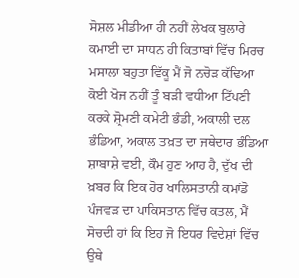ਸੋਸ਼ਲ ਮੀਡੀਆ ਹੀ ਨਹੀਂ ਲੇਖਕ ਬੁਲਾਰੇ ਕਮਾਈ ਦਾ ਸਾਧਨ ਹੀ ਕਿਤਾਬਾਂ ਵਿੱਚ ਮਿਰਚ ਮਸਾਲਾ ਬਹੁਤਾ ਵਿੱਕੂ ਮੈਂ ਜੋ ਨਚੋੜ ਕੱਢਿਆ ਕੋਈ ਖੋਜ ਨਹੀਂ ਤੂੰ ਬੜੀ ਵਧੀਆ ਟਿੱਪਣੀ ਕਰਕੇ ਸ਼੍ਰੋਮਣੀ ਕਮੇਟੀ ਭੰਡੀ, ਅਕਾਲੀ ਦਲ ਭੰਡਿਆ, ਅਕਾਲ ਤਖ਼ਤ ਦਾ ਜਥੇਦਾਰ ਭੰਡਿਆ ਸ਼ਾਬਾਸ਼ੇ ਵਈ, ਕੌਮ ਹੁਣ ਆਹ ਹੈ, ਦੁੱਖ ਦੀ ਖ਼ਬਰ ਕਿ ਇਕ ਹੋਰ ਖਾਲਿਸਤਾਨੀ ਕਮਾਂਡੋ ਪੰਜਵੜ ਦਾ ਪਾਕਿਸਤਾਨ ਵਿੱਚ ਕਤਲ, ਮੈਂ ਸੋਚਦੀ ਹਾਂ ਕਿ ਇਹ ਜੋ ਇਧਰ ਵਿਦੇਸ਼ਾਂ ਵਿੱਚ ਉਥੇ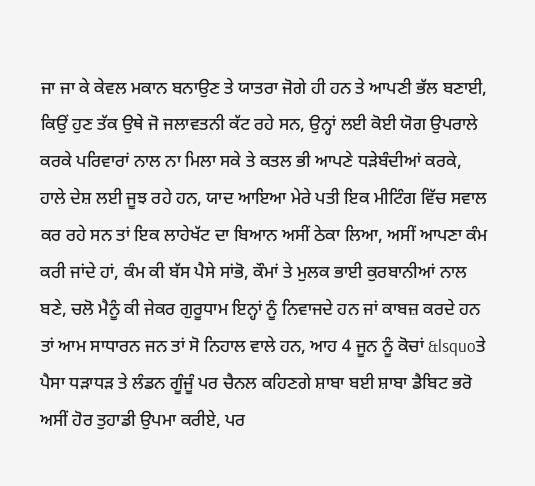ਜਾ ਜਾ ਕੇ ਕੇਵਲ ਮਕਾਨ ਬਨਾਉਣ ਤੇ ਯਾਤਰਾ ਜੋਗੇ ਹੀ ਹਨ ਤੇ ਆਪਣੀ ਭੱਲ ਬਣਾਈ, ਕਿਉਂ ਹੁਣ ਤੱਕ ਉਥੇ ਜੋ ਜਲਾਵਤਨੀ ਕੱਟ ਰਹੇ ਸਨ, ਉਨ੍ਹਾਂ ਲਈ ਕੋਈ ਯੋਗ ਉਪਰਾਲੇ ਕਰਕੇ ਪਰਿਵਾਰਾਂ ਨਾਲ ਨਾ ਮਿਲਾ ਸਕੇ ਤੇ ਕਤਲ ਭੀ ਆਪਣੇ ਧੜੇਬੰਦੀਆਂ ਕਰਕੇ, ਹਾਲੇ ਦੇਸ਼ ਲਈ ਜੂਝ ਰਹੇ ਹਨ, ਯਾਦ ਆਇਆ ਮੇਰੇ ਪਤੀ ਇਕ ਮੀਟਿੰਗ ਵਿੱਚ ਸਵਾਲ ਕਰ ਰਹੇ ਸਨ ਤਾਂ ਇਕ ਲਾਹੇਖੱਟ ਦਾ ਬਿਆਨ ਅਸੀਂ ਠੇਕਾ ਲਿਆ, ਅਸੀਂ ਆਪਣਾ ਕੰਮ ਕਰੀ ਜਾਂਦੇ ਹਾਂ, ਕੰਮ ਕੀ ਬੱਸ ਪੈਸੇ ਸਾਂਭੋ, ਕੌਮਾਂ ਤੇ ਮੁਲਕ ਭਾਈ ਕੁਰਬਾਨੀਆਂ ਨਾਲ ਬਣੇ, ਚਲੋ ਮੈਨੂੰ ਕੀ ਜੇਕਰ ਗੁਰੂਧਾਮ ਇਨ੍ਹਾਂ ਨੂੰ ਨਿਵਾਜਦੇ ਹਨ ਜਾਂ ਕਾਬਜ਼ ਕਰਦੇ ਹਨ ਤਾਂ ਆਮ ਸਾਧਾਰਨ ਜਨ ਤਾਂ ਸੋ ਨਿਹਾਲ ਵਾਲੇ ਹਨ, ਆਹ 4 ਜੂਨ ਨੂੰ ਕੋਚਾਂ &lsquoਤੇ ਪੈਸਾ ਧੜਾਧੜ ਤੇ ਲੰਡਨ ਗੂੰਜੂੰ ਪਰ ਚੈਨਲ ਕਹਿਣਗੇ ਸ਼ਾਬਾ ਬਈ ਸ਼ਾਬਾ ਡੈਬਿਟ ਭਰੋ ਅਸੀਂ ਹੋਰ ਤੁਹਾਡੀ ਉਪਮਾ ਕਰੀਏ, ਪਰ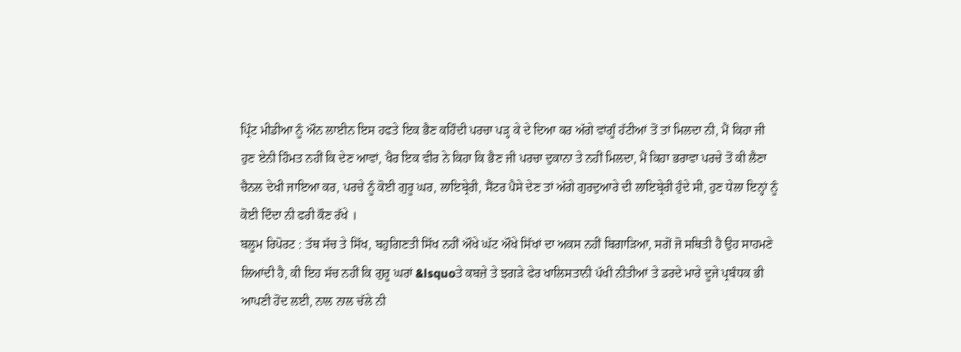ਪ੍ਰਿੰਟ ਮੀਡੀਆ ਨੂੰ ਔਨ ਲਾਈਨ ਇਸ ਹਫਤੇ ਇਕ ਭੈਣ ਕਹਿੰਦੀ ਪਰਚਾ ਪੜ੍ਹ ਕੇ ਦੇ ਦਿਆ ਕਰ ਅੱਗੇ ਵਾਂਗੂੰ ਹੱਟੀਆਂ ਤੋਂ ਤਾਂ ਮਿਲਦਾ ਨੀ, ਮੈਂ ਕਿਹਾ ਜੀ ਹੁਣ ਏਨੀ ਹਿੰਮਤ ਨਹੀਂ ਕਿ ਦੇਣ ਆਵਾਂ, ਖੈਰ ਇਕ ਵੀਰ ਨੇ ਕਿਹਾ ਕਿ ਭੈਣ ਜੀ ਪਰਚਾ ਦੁਕਾਨਾ ਤੇ ਨਹੀਂ ਮਿਲਦਾ, ਮੈਂ ਕਿਹਾ ਭਰਾਵਾ ਪਰਚੇ ਤੋਂ ਕੀ ਲੈਣਾ ਚੈਨਲ ਦੇਖੀ ਜਾਇਆ ਕਰ, ਪਰਚੇ ਨੂੰ ਕੋਈ ਗੁਰੂ ਘਰ, ਲਾਇਬ੍ਰੇਰੀ, ਸੈਂਟਰ ਪੈਸੇ ਦੇਣ ਤਾਂ ਅੱਗੇ ਗੁਰਦੁਆਰੇ ਦੀ ਲਾਇਬ੍ਰੇਰੀ ਹੁੰਦੇ ਸੀ, ਹੁਣ ਧੇਲਾ ਇਨ੍ਹਾਂ ਨੂੰ ਕੋਈ ਦਿੰਦਾ ਨੀ ਫਰੀ ਕੌਣ ਰੱਖੇ ।
ਬਲੂਮ ਰਿਪੋਰਟ : ਤੱਥ ਸੱਚ ਤੇ ਸਿੱਖ, ਬਹੁਗਿਣਤੀ ਸਿੱਖ ਨਹੀਂ ਔਖੇ ਘੱਟ ਔਖੇ ਸਿੱਖਾਂ ਦਾ ਅਕਸ ਨਹੀਂ ਬਿਗਾੜਿਆ, ਸਗੋਂ ਜੋ ਸਥਿਤੀ ਹੈ ਉਹ ਸਾਹਮਣੇ ਲਿਆਂਦੀ ਹੈ, ਕੀ ਇਹ ਸੱਚ ਨਹੀਂ ਕਿ ਗੁਰੂ ਘਰਾਂ &lsquoਤੇ ਕਬਜ਼ੇ ਤੇ ਝਗੜੇ ਫੇਰ ਖਾਲਿਸਤਾਨੀ ਪੱਖੀ ਨੀਤੀਆਂ ਤੇ ਡਰਦੇ ਮਾਰੇ ਦੂਜੇ ਪ੍ਰਬੰਧਕ ਭੀ ਆਪਣੀ ਹੋਂਦ ਲਈ, ਨਾਲ ਨਾਲ ਚੱਲੇ ਨੀ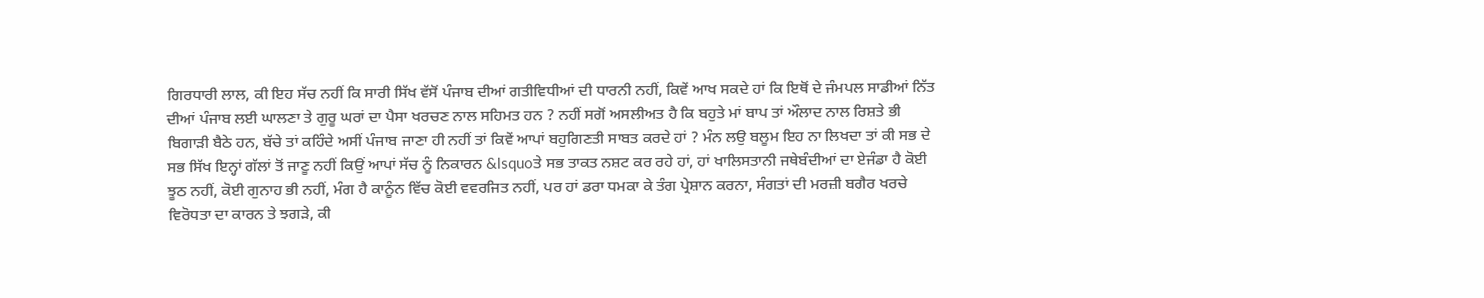ਗਿਰਧਾਰੀ ਲਾਲ, ਕੀ ਇਹ ਸੱਚ ਨਹੀਂ ਕਿ ਸਾਰੀ ਸਿੱਖ ਵੱਸੋਂ ਪੰਜਾਬ ਦੀਆਂ ਗਤੀਵਿਧੀਆਂ ਦੀ ਧਾਰਨੀ ਨਹੀਂ, ਕਿਵੇਂ ਆਖ ਸਕਦੇ ਹਾਂ ਕਿ ਇਥੋਂ ਦੇ ਜੰਮਪਲ ਸਾਡੀਆਂ ਨਿੱਤ ਦੀਆਂ ਪੰਜਾਬ ਲਈ ਘਾਲਣਾ ਤੇ ਗੁਰੂ ਘਰਾਂ ਦਾ ਪੈਸਾ ਖਰਚਣ ਨਾਲ ਸਹਿਮਤ ਹਨ ? ਨਹੀਂ ਸਗੋਂ ਅਸਲੀਅਤ ਹੈ ਕਿ ਬਹੁਤੇ ਮਾਂ ਬਾਪ ਤਾਂ ਔਲਾਦ ਨਾਲ ਰਿਸ਼ਤੇ ਭੀ ਬਿਗਾੜੀ ਬੈਠੇ ਹਨ, ਬੱਚੇ ਤਾਂ ਕਹਿੰਦੇ ਅਸੀਂ ਪੰਜਾਬ ਜਾਣਾ ਹੀ ਨਹੀਂ ਤਾਂ ਕਿਵੇਂ ਆਪਾਂ ਬਹੁਗਿਣਤੀ ਸਾਬਤ ਕਰਦੇ ਹਾਂ ? ਮੰਨ ਲਉ ਬਲੂਮ ਇਹ ਨਾ ਲਿਖਦਾ ਤਾਂ ਕੀ ਸਭ ਦੇ ਸਭ ਸਿੱਖ ਇਨ੍ਹਾਂ ਗੱਲਾਂ ਤੋਂ ਜਾਣੂ ਨਹੀਂ ਕਿਉਂ ਆਪਾਂ ਸੱਚ ਨੂੰ ਨਿਕਾਰਨ &lsquoਤੇ ਸਭ ਤਾਕਤ ਨਸ਼ਟ ਕਰ ਰਹੇ ਹਾਂ, ਹਾਂ ਖਾਲਿਸਤਾਨੀ ਜਥੇਬੰਦੀਆਂ ਦਾ ਏਜੰਡਾ ਹੈ ਕੋਈ ਝੂਠ ਨਹੀਂ, ਕੋਈ ਗੁਨਾਹ ਭੀ ਨਹੀਂ, ਮੰਗ ਹੈ ਕਾਨੂੰਨ ਵਿੱਚ ਕੋਈ ਵਵਰਜਿਤ ਨਹੀਂ, ਪਰ ਹਾਂ ਡਰਾ ਧਮਕਾ ਕੇ ਤੰਗ ਪ੍ਰੇਸ਼ਾਨ ਕਰਨਾ, ਸੰਗਤਾਂ ਦੀ ਮਰਜ਼ੀ ਬਗੈਰ ਖਰਚੇ ਵਿਰੋਧਤਾ ਦਾ ਕਾਰਨ ਤੇ ਝਗੜੇ, ਕੀ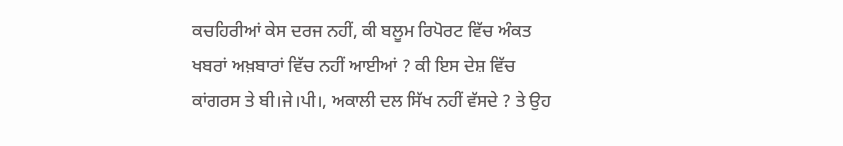ਕਚਹਿਰੀਆਂ ਕੇਸ ਦਰਜ ਨਹੀਂ, ਕੀ ਬਲੂਮ ਰਿਪੋਰਟ ਵਿੱਚ ਅੰਕਤ ਖਬਰਾਂ ਅਖ਼ਬਾਰਾਂ ਵਿੱਚ ਨਹੀਂ ਆਈਆਂ ? ਕੀ ਇਸ ਦੇਸ਼ ਵਿੱਚ ਕਾਂਗਰਸ ਤੇ ਬੀ।ਜੇ।ਪੀ।, ਅਕਾਲੀ ਦਲ ਸਿੱਖ ਨਹੀਂ ਵੱਸਦੇ ? ਤੇ ਉਹ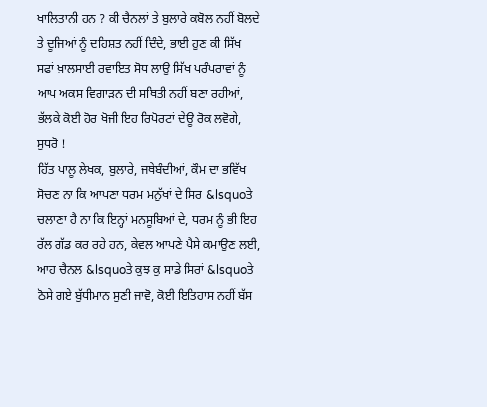ਖਾਲਿਤਾਨੀ ਹਨ ? ਕੀ ਚੈਨਲਾਂ ਤੇ ਬੁਲਾਰੇ ਕਬੋਲ ਨਹੀਂ ਬੋਲਦੇ ਤੇ ਦੂਜਿਆਂ ਨੂੰ ਦਹਿਸ਼ਤ ਨਹੀਂ ਦਿੰਦੇ, ਭਾਈ ਹੁਣ ਕੀ ਸਿੱਖ ਸਫਾਂ ਖ਼ਾਲਸਾਈ ਰਵਾਇਤ ਸੋਧ ਲਾਉ ਸਿੱਖ ਪਰੰਪਰਾਵਾਂ ਨੂੰ ਆਪ ਅਕਸ ਵਿਗਾੜਨ ਦੀ ਸਥਿਤੀ ਨਹੀਂ ਬਣਾ ਰਹੀਆਂ, ਭੱਲਕੇ ਕੋਈ ਹੋਰ ਖੋਜੀ ਇਹ ਰਿਪੋਰਟਾਂ ਦੇਊ ਰੋਕ ਲਵੋਗੇ, ਸੁਧਰੋ !
ਹਿੱਤ ਪਾਲੂ ਲੇਖਕ, ਬੁਲਾਰੇ, ਜਥੇਬੰਦੀਆਂ, ਕੌਮ ਦਾ ਭਵਿੱਖ ਸੋਚਣ ਨਾ ਕਿ ਆਪਣਾ ਧਰਮ ਮਨੁੱਖਾਂ ਦੇ ਸਿਰ &lsquoਤੇ ਚਲਾਣਾ ਹੈ ਨਾ ਕਿ ਇਨ੍ਹਾਂ ਮਨਸੂਬਿਆਂ ਦੇ, ਧਰਮ ਨੂੰ ਭੀ ਇਹ ਰੱਲ ਗੱਡ ਕਰ ਰਹੇ ਹਨ, ਕੇਵਲ ਆਪਣੇ ਪੈਸੇ ਕਮਾਉਣ ਲਈ, ਆਹ ਚੈਨਲ &lsquoਤੇ ਕੁਝ ਕੁ ਸਾਡੇ ਸਿਰਾਂ &lsquoਤੇ ਠੋਸੇ ਗਏ ਬੁੱਧੀਮਾਨ ਸੁਣੀ ਜਾਵੋ, ਕੋਈ ਇਤਿਹਾਸ ਨਹੀਂ ਬੱਸ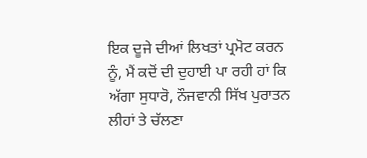ਇਕ ਦੂਜੇ ਦੀਆਂ ਲਿਖਤਾਂ ਪ੍ਰਮੋਟ ਕਰਨ ਨੂੰ, ਮੈਂ ਕਦੋਂ ਦੀ ਦੁਹਾਈ ਪਾ ਰਹੀ ਹਾਂ ਕਿ ਅੱਗਾ ਸੁਧਾਰੋ, ਨੌਜਵਾਨੀ ਸਿੱਖ ਪੁਰਾਤਨ ਲੀਹਾਂ ਤੇ ਚੱਲਣਾ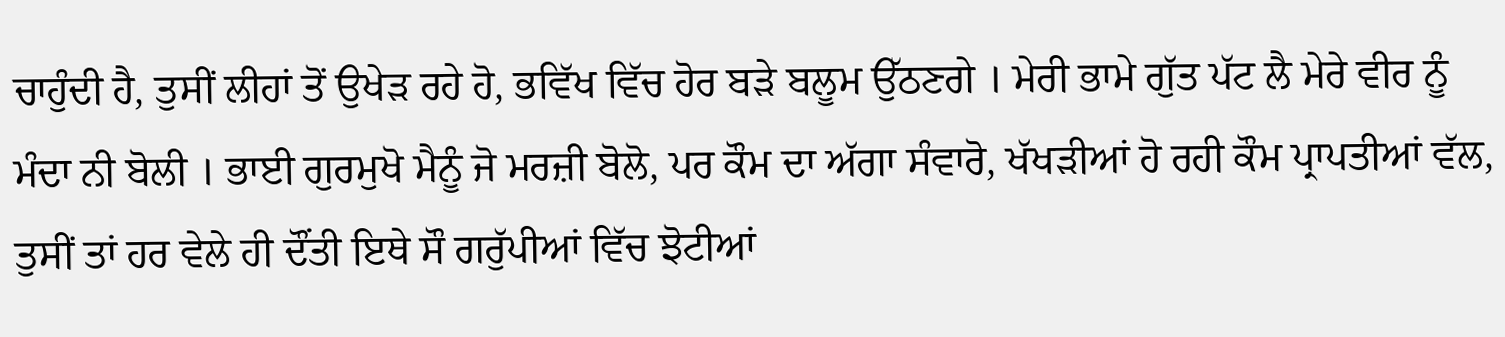ਚਾਹੁੰਦੀ ਹੈ, ਤੁਸੀਂ ਲੀਹਾਂ ਤੋਂ ਉਖੇੜ ਰਹੇ ਹੋ, ਭਵਿੱਖ ਵਿੱਚ ਹੋਰ ਬੜੇ ਬਲੂਮ ਉੱਠਣਗੇ । ਮੇਰੀ ਭਾਮੇ ਗੁੱਤ ਪੱਟ ਲੈ ਮੇਰੇ ਵੀਰ ਨੂੰ ਮੰਦਾ ਨੀ ਬੋਲੀ । ਭਾਈ ਗੁਰਮੁਖੋ ਮੈਨੂੰ ਜੋ ਮਰਜ਼ੀ ਬੋਲੋ, ਪਰ ਕੌਮ ਦਾ ਅੱਗਾ ਸੰਵਾਰੋ, ਖੱਖੜੀਆਂ ਹੋ ਰਹੀ ਕੌਮ ਪ੍ਰਾਪਤੀਆਂ ਵੱਲ, ਤੁਸੀਂ ਤਾਂ ਹਰ ਵੇਲੇ ਹੀ ਦੌਂਤੀ ਇਥੇ ਸੌ ਗਰੁੱਪੀਆਂ ਵਿੱਚ ਝੋਟੀਆਂ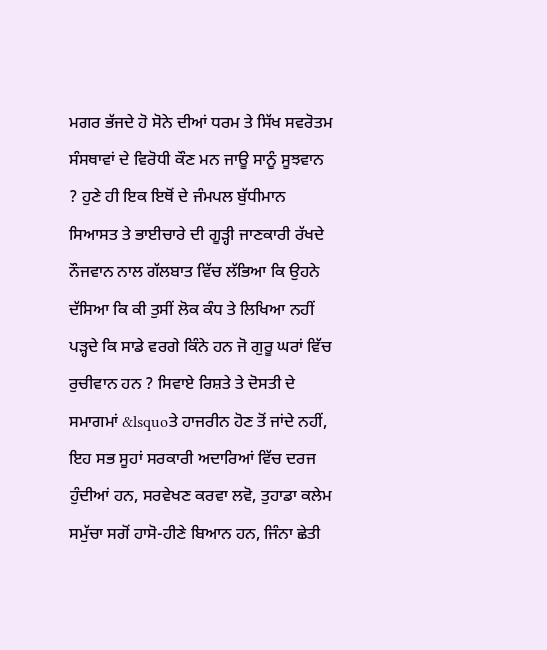ਮਗਰ ਭੱਜਦੇ ਹੋ ਸੋਨੇ ਦੀਆਂ ਧਰਮ ਤੇ ਸਿੱਖ ਸਵਰੋਤਮ ਸੰਸਥਾਵਾਂ ਦੇ ਵਿਰੋਧੀ ਕੌਣ ਮਨ ਜਾਊ ਸਾਨੂੰ ਸੂਝਵਾਨ ? ਹੁਣੇ ਹੀ ਇਕ ਇਥੋਂ ਦੇ ਜੰਮਪਲ ਬੁੱਧੀਮਾਨ ਸਿਆਸਤ ਤੇ ਭਾਈਚਾਰੇ ਦੀ ਗੂੜ੍ਹੀ ਜਾਣਕਾਰੀ ਰੱਖਦੇ ਨੌਜਵਾਨ ਨਾਲ ਗੱਲਬਾਤ ਵਿੱਚ ਲੱਭਿਆ ਕਿ ਉਹਨੇ ਦੱਸਿਆ ਕਿ ਕੀ ਤੁਸੀਂ ਲੋਕ ਕੰਧ ਤੇ ਲਿਖਿਆ ਨਹੀਂ ਪੜ੍ਹਦੇ ਕਿ ਸਾਡੇ ਵਰਗੇ ਕਿੰਨੇ ਹਨ ਜੋ ਗੁਰੂ ਘਰਾਂ ਵਿੱਚ ਰੁਚੀਵਾਨ ਹਨ ? ਸਿਵਾਏ ਰਿਸ਼ਤੇ ਤੇ ਦੋਸਤੀ ਦੇ ਸਮਾਗਮਾਂ &lsquoਤੇ ਹਾਜਰੀਨ ਹੋਣ ਤੋਂ ਜਾਂਦੇ ਨਹੀਂ, ਇਹ ਸਭ ਸੂਹਾਂ ਸਰਕਾਰੀ ਅਦਾਰਿਆਂ ਵਿੱਚ ਦਰਜ ਹੁੰਦੀਆਂ ਹਨ, ਸਰਵੇਖਣ ਕਰਵਾ ਲਵੋ, ਤੁਹਾਡਾ ਕਲੇਮ ਸਮੁੱਚਾ ਸਗੋਂ ਹਾਸੋ-ਹੀਣੇ ਬਿਆਨ ਹਨ, ਜਿੰਨਾ ਛੇਤੀ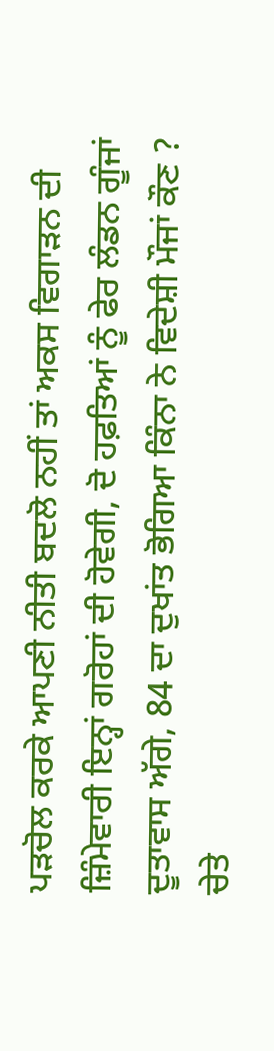ਪੜਚੋਲ ਕਰਕੇ ਆਪਣੀ ਨੀਤੀ ਬਦਲੋ ਨਹੀਂ ਤਾਂ ਅਕਸ ਵਿਗਾੜਨ ਦੀ ਜ਼ਿੰਮੇਵਾਰੀ ਇਨ੍ਹਾਂ ਗਰੋਹਾਂ ਦੀ ਹੋਵੇਗੀ, ਦੋ ਹਫ਼ਤਿਆਂ ਨੂੰ ਫੇਰ ਲੰਡਨ ਗੂੰਜਾਂ ਦੂਤਾਵਾਸ ਅੱਗੇ, 84 ਦਾ ਦੁਖਾਂਤ ਭੋਗਿਆ ਕਿੰਨਾ ਨੇ ਵਿਦੇਸ਼ੀ ਮੌਜਾਂ ਕੌਣ ? ਚੇਤੇ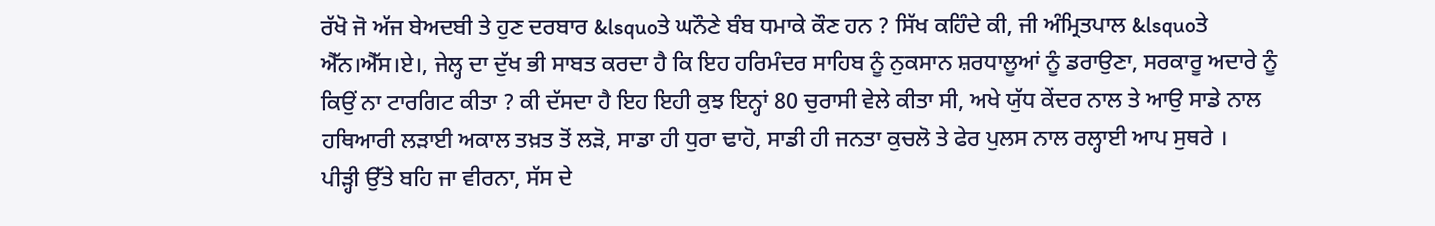ਰੱਖੋ ਜੋ ਅੱਜ ਬੇਅਦਬੀ ਤੇ ਹੁਣ ਦਰਬਾਰ &lsquoਤੇ ਘਨੌਣੇ ਬੰਬ ਧਮਾਕੇ ਕੌਣ ਹਨ ? ਸਿੱਖ ਕਹਿੰਦੇ ਕੀ, ਜੀ ਅੰਮ੍ਰਿਤਪਾਲ &lsquoਤੇ ਐੱਨ।ਐੱਸ।ਏ।, ਜੇਲ੍ਹ ਦਾ ਦੁੱਖ ਭੀ ਸਾਬਤ ਕਰਦਾ ਹੈ ਕਿ ਇਹ ਹਰਿਮੰਦਰ ਸਾਹਿਬ ਨੂੰ ਨੁਕਸਾਨ ਸ਼ਰਧਾਲੂਆਂ ਨੂੰ ਡਰਾਉਣਾ, ਸਰਕਾਰੂ ਅਦਾਰੇ ਨੂੰ ਕਿਉਂ ਨਾ ਟਾਰਗਿਟ ਕੀਤਾ ? ਕੀ ਦੱਸਦਾ ਹੈ ਇਹ ਇਹੀ ਕੁਝ ਇਨ੍ਹਾਂ 80 ਚੁਰਾਸੀ ਵੇਲੇ ਕੀਤਾ ਸੀ, ਅਖੇ ਯੁੱਧ ਕੇਂਦਰ ਨਾਲ ਤੇ ਆਉ ਸਾਡੇ ਨਾਲ ਹਥਿਆਰੀ ਲੜਾਈ ਅਕਾਲ ਤਖ਼ਤ ਤੋਂ ਲੜੋ, ਸਾਡਾ ਹੀ ਧੁਰਾ ਢਾਹੋ, ਸਾਡੀ ਹੀ ਜਨਤਾ ਕੁਚਲੋ ਤੇ ਫੇਰ ਪੁਲਸ ਨਾਲ ਰਲ੍ਹਾਈ ਆਪ ਸੁਥਰੇ ।
ਪੀੜ੍ਹੀ ਉੱਤੇ ਬਹਿ ਜਾ ਵੀਰਨਾ, ਸੱਸ ਦੇ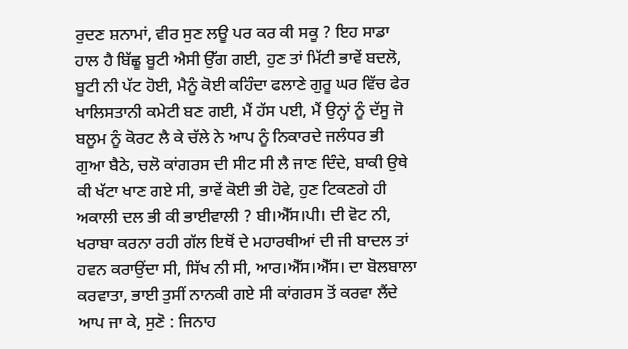ਰੁਦਣ ਸ਼ਨਾਮਾਂ, ਵੀਰ ਸੁਣ ਲਊ ਪਰ ਕਰ ਕੀ ਸਕੂ ? ਇਹ ਸਾਡਾ ਹਾਲ ਹੈ ਬਿੱਛੂ ਬੂਟੀ ਐਸੀ ਉੱਗ ਗਈ, ਹੁਣ ਤਾਂ ਮਿੱਟੀ ਭਾਵੇਂ ਬਦਲੋ, ਬੂਟੀ ਨੀ ਪੱਟ ਹੋਈ, ਮੈਨੂੰ ਕੋਈ ਕਹਿੰਦਾ ਫਲਾਣੇ ਗੁਰੂ ਘਰ ਵਿੱਚ ਫੇਰ ਖਾਲਿਸਤਾਨੀ ਕਮੇਟੀ ਬਣ ਗਈ, ਮੈਂ ਹੱਸ ਪਈ, ਮੈਂ ਉਨ੍ਹਾਂ ਨੂੰ ਦੱਸੂ ਜੋ ਬਲੂਮ ਨੂੰ ਕੋਰਟ ਲੈ ਕੇ ਚੱਲੇ ਨੇ ਆਪ ਨੂੰ ਨਿਕਾਰਦੇ ਜਲੰਧਰ ਭੀ ਗੁਆ ਬੈਠੇ, ਚਲੋ ਕਾਂਗਰਸ ਦੀ ਸੀਟ ਸੀ ਲੈ ਜਾਣ ਦਿੰਦੇ, ਬਾਕੀ ਉਥੇ ਕੀ ਖੱਟਾ ਖਾਣ ਗਏ ਸੀ, ਭਾਵੇਂ ਕੋਈ ਭੀ ਹੋਵੇ, ਹੁਣ ਟਿਕਣਗੇ ਹੀ ਅਕਾਲੀ ਦਲ ਭੀ ਕੀ ਭਾਈਵਾਲੀ ? ਬੀ।ਐੱਸ।ਪੀ। ਦੀ ਵੋਟ ਨੀ, ਖਰਾਬਾ ਕਰਨਾ ਰਹੀ ਗੱਲ ਇਥੋਂ ਦੇ ਮਹਾਰਥੀਆਂ ਦੀ ਜੀ ਬਾਦਲ ਤਾਂ ਹਵਨ ਕਰਾਉਂਦਾ ਸੀ, ਸਿੱਖ ਨੀ ਸੀ, ਆਰ।ਐੱਸ।ਐੱਸ। ਦਾ ਬੋਲਬਾਲਾ ਕਰਵਾਤਾ, ਭਾਈ ਤੁਸੀਂ ਨਾਨਕੀ ਗਏ ਸੀ ਕਾਂਗਰਸ ਤੋਂ ਕਰਵਾ ਲੈਂਦੇ ਆਪ ਜਾ ਕੇ, ਸੁਣੋ : ਜਿਨਾਹ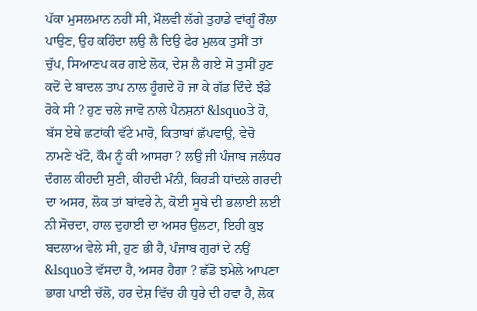ਪੱਕਾ ਮੁਸਲਮਾਨ ਨਹੀਂ ਸੀ, ਮੌਲਵੀ ਲੱਗੇ ਤੁਹਾਡੇ ਵਾਂਗੂੰ ਰੌਲਾ ਪਾਉਣ, ਉਹ ਕਹਿੰਦਾ ਲਉ ਲੈ ਦਿਉ ਫੇਰ ਮੁਲਕ ਤੁਸੀਂ ਤਾਂ ਚੁੱਪ, ਸਿਆਣਪ ਕਰ ਗਏ ਲੋਕ, ਦੇਸ਼ ਲੈ ਗਏ ਸੋ ਤੁਸੀਂ ਹੁਣ ਕਦੋਂ ਦੇ ਬਾਦਲ ਤਾਪ ਨਾਲ ਹੂੰਗਦੇ ਹੋ ਜਾ ਕੇ ਗੱਡ ਦਿੰਦੇ ਝੰਡੇ ਰੋਕੇ ਸੀ ? ਹੁਣ ਚਲੇ ਜਾਵੋ ਨਾਲੇ ਪੈਨਸ਼ਨਾਂ &lsquoਤੇ ਹੋ, ਬੱਸ ਏਥੇ ਛਟਾਂਕੀ ਵੱਟੇ ਮਾਰੋ, ਕਿਤਾਬਾਂ ਛੱਪਵਾਉ, ਵੇਚੋ ਨਾਮਣੇ ਖੱਟੋ, ਕੌਮ ਨੂੰ ਕੀ ਆਸਰਾ ? ਲਉ ਜੀ ਪੰਜਾਬ ਜਲੰਧਰ ਦੰਗਲ ਕੀਹਦੀ ਸੁਣੀ, ਕੀਹਦੀ ਮੰਨੀ, ਕਿਹੜੀ ਧਾਂਦਲੇ ਗਰਦੀ ਦਾ ਅਸਰ, ਲੋਕ ਤਾਂ ਬਾਂਵਰੇ ਨੇ, ਕੋਈ ਸੂਬੇ ਦੀ ਭਲਾਈ ਲਈ ਨੀ ਸੋਚਦਾ, ਹਾਲ ਦੁਹਾਈ ਦਾ ਅਸਰ ਉਲਟਾ, ਇਹੀ ਕੁਝ ਬਦਲਾਅ ਵੇਲੇ ਸੀ, ਹੁਣ ਭੀ ਹੈ, ਪੰਜਾਬ ਗੁਰਾਂ ਦੇ ਨਉਂ &lsquoਤੇ ਵੱਸਦਾ ਹੈ, ਅਸਰ ਹੈਗਾ ? ਛੱਡੋ ਝਮੇਲੇ ਆਪਣਾ ਭਾਗ ਪਾਈ ਚੱਲੋ, ਹਰ ਦੇਸ਼ ਵਿੱਚ ਹੀ ਧੁਰੇ ਦੀ ਹਵਾ ਹੈ, ਲੋਕ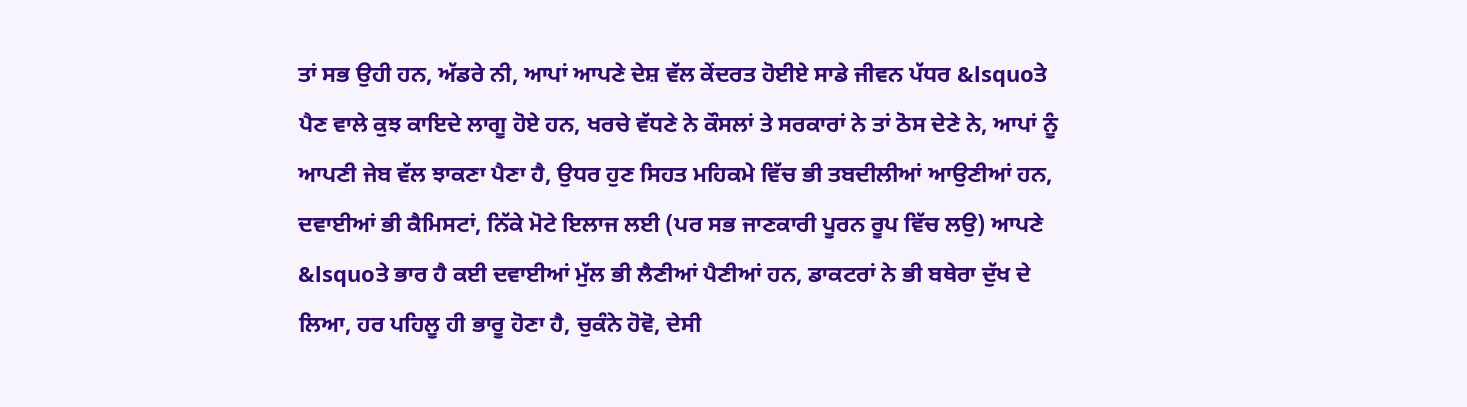ਤਾਂ ਸਭ ਉਹੀ ਹਨ, ਅੱਡਰੇ ਨੀ, ਆਪਾਂ ਆਪਣੇ ਦੇਸ਼ ਵੱਲ ਕੇਂਦਰਤ ਹੋਈਏ ਸਾਡੇ ਜੀਵਨ ਪੱਧਰ &lsquoਤੇ ਪੈਣ ਵਾਲੇ ਕੁਝ ਕਾਇਦੇ ਲਾਗੂ ਹੋਏ ਹਨ, ਖਰਚੇ ਵੱਧਣੇ ਨੇ ਕੌਸਲਾਂ ਤੇ ਸਰਕਾਰਾਂ ਨੇ ਤਾਂ ਠੋਸ ਦੇਣੇ ਨੇ, ਆਪਾਂ ਨੂੰ ਆਪਣੀ ਜੇਬ ਵੱਲ ਝਾਕਣਾ ਪੈਣਾ ਹੈ, ਉਧਰ ਹੁਣ ਸਿਹਤ ਮਹਿਕਮੇ ਵਿੱਚ ਭੀ ਤਬਦੀਲੀਆਂ ਆਉਣੀਆਂ ਹਨ, ਦਵਾਈਆਂ ਭੀ ਕੈਮਿਸਟਾਂ, ਨਿੱਕੇ ਮੋਟੇ ਇਲਾਜ ਲਈ (ਪਰ ਸਭ ਜਾਣਕਾਰੀ ਪੂਰਨ ਰੂਪ ਵਿੱਚ ਲਉ) ਆਪਣੇ &lsquoਤੇ ਭਾਰ ਹੈ ਕਈ ਦਵਾਈਆਂ ਮੁੱਲ ਭੀ ਲੈਣੀਆਂ ਪੈਣੀਆਂ ਹਨ, ਡਾਕਟਰਾਂ ਨੇ ਭੀ ਬਥੇਰਾ ਦੁੱਖ ਦੇ ਲਿਆ, ਹਰ ਪਹਿਲੂ ਹੀ ਭਾਰੂ ਹੋਣਾ ਹੈ, ਚੁਕੰਨੇ ਹੋਵੋ, ਦੇਸੀ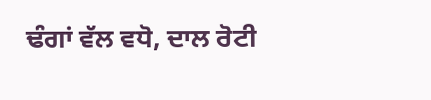ਢੰਗਾਂ ਵੱਲ ਵਧੋ, ਦਾਲ ਰੋਟੀ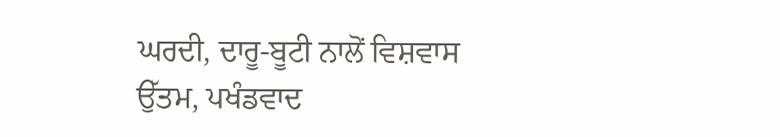ਘਰਦੀ, ਦਾਰੂ-ਬੂਟੀ ਨਾਲੋਂ ਵਿਸ਼ਵਾਸ ਉੱਤਮ, ਪਖੰਡਵਾਦ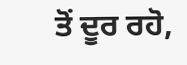ਤੋਂ ਦੂਰ ਰਹੋ,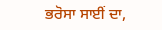ਭਰੋਸਾ ਸਾਈਂ ਦਾ,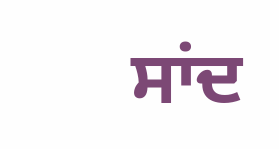ਸਾਂਦ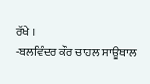ਰੱਖੇ ।
-ਬਲਵਿੰਦਰ ਕੌਰ ਚਾਹਲ ਸਾਊਥਾਲ